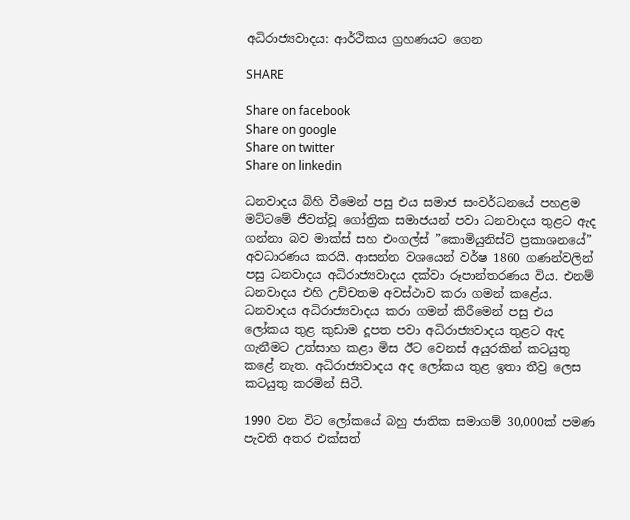අධිරාජ්‍යවාදය: ආර්ථිකය ග්‍රහණයට ගෙන

SHARE

Share on facebook
Share on google
Share on twitter
Share on linkedin

ධනවාදය බිහි වීමෙන් පසු එය සමාජ සංවර්ධනයේ පහළම මට්ටමේ ජීවත්වූ ගෝත්‍රික සමාජයන් පවා ධනවාදය තුළට ඇද ගන්නා බව මාක්ස් සහ එංගල්ස් ”කොමියුනිස්ට් ප්‍රකාශනයේ” අවධාරණය කරයි. ආසන්න වශයෙන් වර්ෂ 1860 ගණන්වලින් පසු ධනවාදය අධිරාජ්‍යවාදය දක්වා රූපාන්තරණය විය. එනම් ධනවාදය එහි උච්චතම අවස්ථාව කරා ගමන් කළේය. ධනවාදය අධිරාජ්‍යවාදය කරා ගමන් කිරීමෙන් පසු එය ලෝකය තුළ කුඩාම දූපත පවා අධිරාජ්‍යවාදය තුළට ඇද ගැනීමට උත්සාහ කළා මිස ඊට වෙනස් අයුරකින් කටයුතු කළේ නැත. අධිරාජ්‍යවාදය අද ලෝකය තුළ ඉතා තීව්‍ර ලෙස කටයුතු කරමින් සිටී.

1990 වන විට ලෝකයේ බහු ජාතික සමාගම් 30,000ක් පමණ පැවති අතර එක්සත්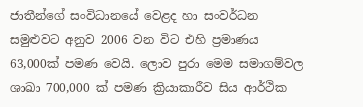ජාතීන්ගේ සංවිධානයේ වෙළද හා සංවර්ධන සමුළුවට අනුව 2006 වන විට එහි ප්‍රමාණය 63,000ක් පමණ වෙයි. ලොව පුරා මෙම සමාගම්වල ශාඛා 700,000 ක් පමණ ක්‍රියාකාරීව සිය ආර්ථික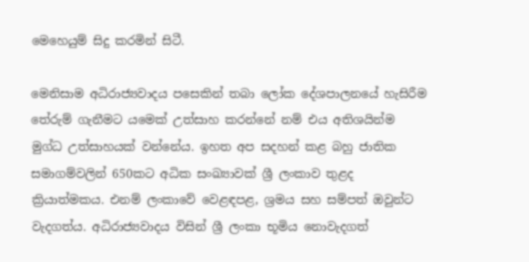මෙහෙයුම් සිදු කරමින් සිටී.

මෙනිසාම අධිරාජ්‍යවාදය පසෙකින් තබා ලෝක දේශපාලනයේ හැසිරීම තේරුම් ගැනීමට යමෙක් උත්සාහ කරන්නේ නම් එය අතිශයින්ම මුග්ධ උත්සාහයක් වන්නේය. ඉහත අප සදහන් කළ බහු ජාතික සමාගම්වලින් 650කට අධික සංඛ්‍යාවක් ශ්‍රී ලංකාව තුළද ක්‍රියාත්මකය. එනම් ලංකාවේ වෙළඳපළ, ශ්‍රමය සහ සම්පත් ඔවුන්ට වැදගත්ය. අධිරාජ්‍යවාදය විසින් ශ්‍රී ලංකා භූමිය නොවැදගත්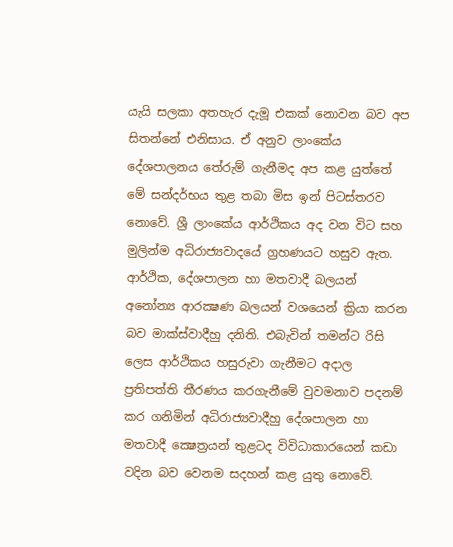යැයි සලකා අතහැර දැමූ එකක් නොවන බව අප සිතන්නේ එනිසාය. ඒ අනුව ලාංකේය දේශපාලනය තේරුම් ගැනීමද අප කළ යුත්තේ මේ සන්දර්භය තුළ තබා මිස ඉන් පිටස්තරව නොවේ. ශ්‍රී ලාංකේය ආර්ථිකය අද වන විට සහ මුලින්ම අධිරාජ්‍යවාදයේ ග්‍රහණයට හසුව ඇත.
ආර්ථික, දේශපාලන හා මතවාදී බලයන් අනෝන්‍ය ආරක්‍ෂණ බලයන් වශයෙන් ක්‍රියා කරන බව මාක්ස්වාදීහු දනිති. එබැවින් තමන්ට රිසි ලෙස ආර්ථිකය හසුරුවා ගැනීමට අදාල ප්‍රතිපත්ති තීරණය කරගැනීමේ වුවමනාව පදනම් කර ගනිමින් අධිරාජ්‍යවාදීහු දේශපාලන හා මතවාදී ක්‍ෂෙත්‍රයන් තුළටද විවිධාකාරයෙන් කඩා වදින බව වෙනම සදහන් කළ යුතු නොවේ.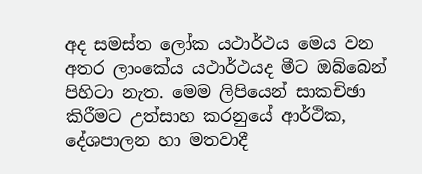අද සමස්ත ලෝක යථාර්ථය මෙය වන අතර ලාංකේය යථාර්ථයද මීට ඔබ්බෙන් පිහිටා නැත. මෙම ලිපියෙන් සාකචිඡා කිරීමට උත්සාහ කරනුයේ ආර්ථික, දේශපාලන හා මතවාදී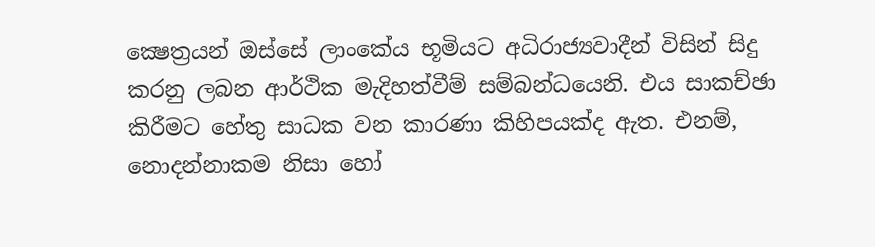ක්‍ෂෙත්‍රයන් ඔස්සේ ලාංකේය භූමියට අධිරාජ්‍යවාදීන් විසින් සිදු කරනු ලබන ආර්ථික මැදිහත්වීම් සම්බන්ධයෙනි. එය සාකච්ඡා කිරීමට හේතු සාධක වන කාරණා කිහිපයක්ද ඇත. එනම්, නොදන්නාකම නිසා හෝ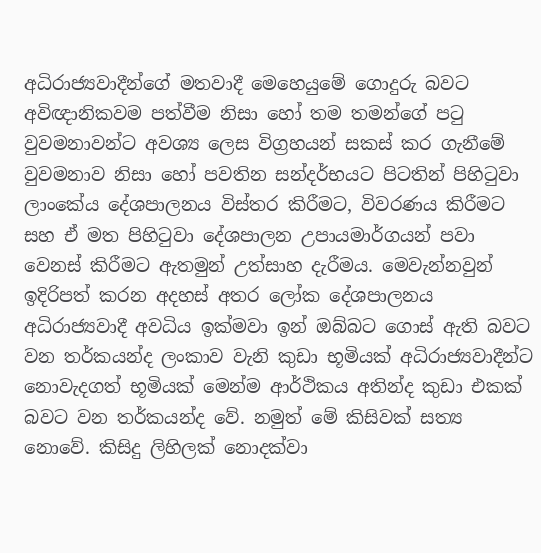අධිරාජ්‍යවාදීන්ගේ මතවාදී මෙහෙයුමේ ගොදුරු බවට අවිඥානිකවම පත්වීම නිසා හෝ තම තමන්ගේ පටු වුවමනාවන්ට අවශ්‍ය ලෙස විග්‍රහයන් සකස් කර ගැනීමේ වුවමනාව නිසා හෝ පවතින සන්දර්භයට පිටතින් පිහිටුවා ලාංකේය දේශපාලනය විස්තර කිරීමට, විවරණය කිරීමට සහ ඒ මත පිහිටුවා දේශපාලන උපායමාර්ගයන් පවා වෙනස් කිරීමට ඇතමුන් උත්සාහ දැරීමය. මෙවැන්නවුන් ඉදිරිපත් කරන අදහස් අතර ලෝක දේශපාලනය අධිරාජ්‍යවාදී අවධිය ඉක්මවා ඉන් ඔබ්බට ගොස් ඇති බවට වන තර්කයන්ද ලංකාව වැනි කුඩා භූමියක් අධිරාජ්‍යවාදීන්ට නොවැදගත් භූමියක් මෙන්ම ආර්ථිකය අතින්ද කුඩා එකක් බවට වන තර්කයන්ද වේ. නමුත් මේ කිසිවක් සත්‍ය නොවේ. කිසිදු ලිහිලක් නොදක්වා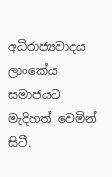අධිරාජ්‍යවාදය ලාංකේය සමාජයට මැදිහත් වෙමින් සිටී.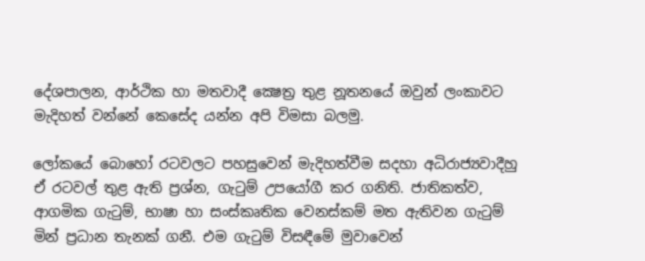දේශපාලන, ආර්ථික හා මතවාදී ක්‍ෂෙත්‍ර තුළ නූතනයේ ඔවුන් ලංකාවට මැදිහත් වන්නේ කෙසේද යන්න අපි විමසා බලමු.

ලෝකයේ බොහෝ රටවලට පහසුවෙන් මැදිහත්වීම සදහා අධිරාජ්‍යවාදීහු ඒ රටවල් තුළ ඇති ප්‍රශ්න, ගැටුම් උපයෝගී කර ගනිති. ජාතිකත්ව, ආගමික ගැටුම්, භාෂා හා සංස්කෘතික වෙනස්කම් මත ඇතිවන ගැටුම් මින් ප්‍රධාන තැනක් ගනී. එම ගැටුම් විසඳීමේ මුවාවෙන්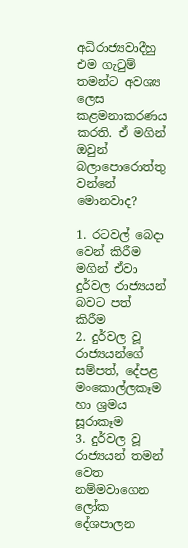අධිරාජ්‍යවාදීහු එම ගැටුම් තමන්ට අවශ්‍ය ලෙස කළමනාකරණය කරති. ඒ මගින් ඔවුන් බලාපොරොත්තු වන්නේ මොනවාද?

1. රටවල් බෙදා වෙන් කිරීම මගින් ඒවා දුර්වල රාජ්‍යයන් බවට පත් කිරීම
2. දුර්වල වූ රාජ්‍යයන්ගේ සම්පත්, දේපළ මංකොල්ලකෑම හා ශ්‍රමය සූරාකෑම
3. දුර්වල වූ රාජ්‍යයන් තමන් වෙත නම්මවාගෙන ලෝක දේශපාලන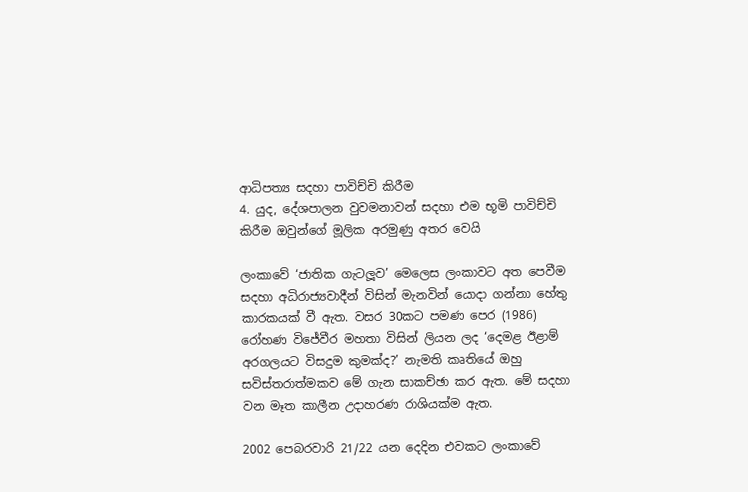ආධිපත්‍ය සදහා පාවිච්චි කිරීම
4. යුද, දේශපාලන වුවමනාවන් සදහා එම භූමි පාවිච්චි කිරීම ඔවුන්ගේ මූලික අරමුණු අතර වෙයි

ලංකාවේ ‘ජාතික ගැටලූව’ මෙලෙස ලංකාවට අත පෙවීම සදහා අධිරාජ්‍යවාදීන් විසින් මැනවින් යොදා ගන්නා හේතු කාරකයක් වී ඇත. වසර 30කට පමණ පෙර (1986) රෝහණ විජේවීර මහතා විසින් ලියන ලද ‘දෙමළ ඊළාම් අරගලයට විසදුම කුමක්ද?’ නැමති කෘතියේ ඔහු සවිස්තරාත්මකව මේ ගැන සාකච්ඡා කර ඇත. මේ සදහා වන මෑත කාලීන උදාහරණ රාශියක්ම ඇත.

2002 පෙබරවාරි 21/22 යන දෙදින එවකට ලංකාවේ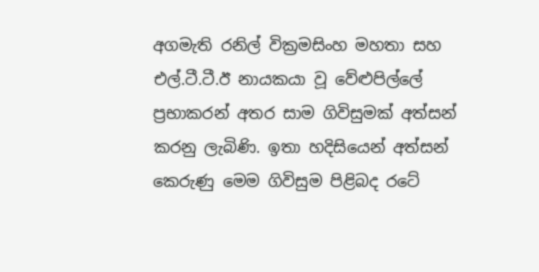අගමැති රනිල් වික්‍රමසිංහ මහතා සහ එල්.ටී.ටී.ඊ නායකයා වූ වේළුපිල්ලේ ප්‍රභාකරන් අතර සාම ගිවිසුමක් අත්සන් කරනු ලැබිණි. ඉතා හදිසියෙන් අත්සන් කෙරුණු මෙම ගිවිසුම පිළිබද රටේ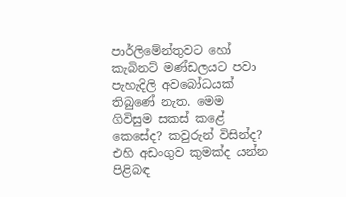පාර්ලිමේන්තුවට හෝ කැබිනට් මණ්ඩලයට පවා පැහැදිලි අවබෝධයක් තිබුණේ නැත. මෙම ගිවිසුම සකස් කළේ කෙසේද? කවුරුන් විසින්ද? එහි අඩංගුව කුමක්ද යන්න පිළිබඳ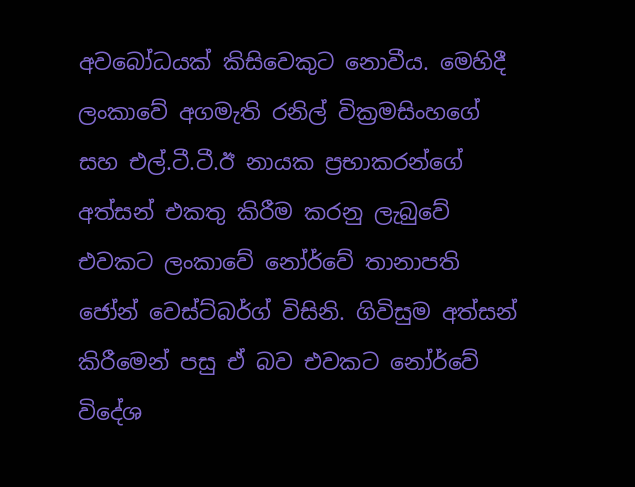අවබෝධයක් කිසිවෙකුට නොවීය. මෙහිදී ලංකාවේ අගමැති රනිල් වික්‍රමසිංහගේ සහ එල්.ටී.ටී.ඊ නායක ප්‍රභාකරන්ගේ අත්සන් එකතු කිරීම කරනු ලැබුවේ එවකට ලංකාවේ නෝර්වේ තානාපති ජෝන් වෙස්ට්බර්ග් විසිනි. ගිවිසුම අත්සන් කිරීමෙන් පසු ඒ බව එවකට නෝර්වේ විදේශ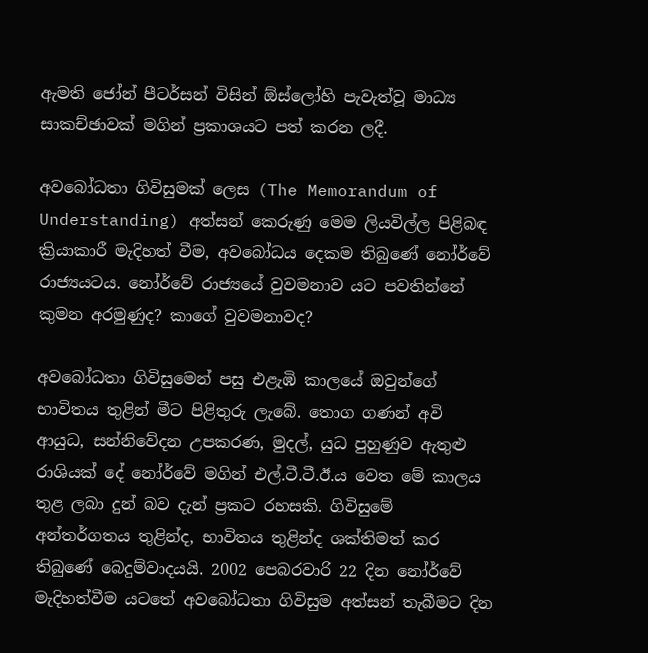ඇමති ජෝන් පීටර්සන් විසින් ඕස්ලෝහි පැවැත්වූ මාධ්‍ය සාකච්ඡාවක් මගින් ප්‍රකාශයට පත් කරන ලදී.

අවබෝධතා ගිවිසුමක් ලෙස (The Memorandum of Understanding) අත්සන් කෙරුණු මෙම ලියවිල්ල පිළිබඳ ක්‍රියාකාරී මැදිහත් වීම, අවබෝධය දෙකම තිබුණේ නෝර්වේ රාජ්‍යයටය. නෝර්වේ රාජ්‍යයේ වුවමනාව යට පවතින්නේ කුමන අරමුණුද? කාගේ වුවමනාවද?

අවබෝධතා ගිවිසුමෙන් පසු එළැඹි කාලයේ ඔවුන්ගේ භාවිතය තුළින් මීට පිළිතුරු ලැබේ. තොග ගණන් අවි ආයුධ, සන්නිවේදන උපකරණ, මුදල්, යුධ පුහුණුව ඇතුළු රාශියක් දේ නෝර්වේ මගින් එල්.ටී.ටී.ඊ.ය වෙත මේ කාලය තුළ ලබා දුන් බව දැන් ප්‍රකට රහසකි. ගිවිසුමේ අන්තර්ගතය තුළින්ද, භාවිතය තුළින්ද ශක්තිමත් කර තිබුණේ බෙදුම්වාදයයි. 2002 පෙබරවාරි 22 දින නෝර්වේ මැදිහත්වීම යටතේ අවබෝධතා ගිවිසුම අත්සන් තැබීමට දින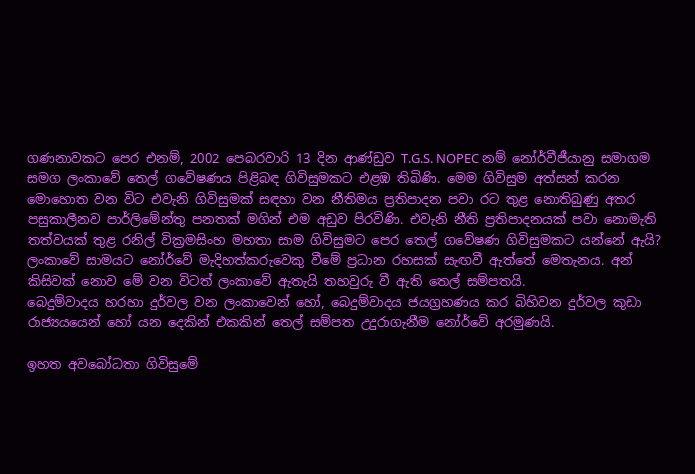ගණනාවකට පෙර එනම්, 2002 පෙබරවාරි 13 දින ආණ්ඩුව T.G.S. NOPEC නම් නෝර්වීජීයානු සමාගම සමග ලංකාවේ තෙල් ගවේෂණය පිළිබඳ ගිවිසුමකට එළඹ තිබිණි. මෙම ගිවිසුම අත්සන් කරන මොහොත වන විට එවැනි ගිවිසුමක් සඳහා වන නීතිමය ප්‍රතිපාදන පවා රට තුළ නොතිබුණු අතර පසුකාලීනව පාර්ලිමේන්තු පනතක් මගින් එම අඩුව පිරවිණි. එවැනි නීති ප්‍රතිපාදනයක් පවා නොමැති තත්වයක් තුළ රනිල් වික්‍රමසිංහ මහතා සාම ගිවිසුමට පෙර තෙල් ගවේෂණ ගිවිසුමකට යන්නේ ඇයි? ලංකාවේ සාමයට නෝර්වේ මැදිහත්කරුවෙකු වීමේ ප්‍රධාන රහසක් සැඟවී ඇත්තේ මෙතැනය. අන් කිසිවක් නොව මේ වන විටත් ලංකාවේ ඇතැයි තහවුරු වී ඇති තෙල් සම්පතයි.
බෙදුම්වාදය හරහා දුර්වල වන ලංකාවෙන් හෝ, බෙදුම්වාදය ජයග්‍රහණය කර බිහිවන දුර්වල කුඩා රාජ්‍යයයෙන් හෝ යන දෙකින් එකකින් තෙල් සම්පත උදුරාගැනීම නෝර්වේ අරමුණයි.

ඉහත අවබෝධතා ගිවිසුමේ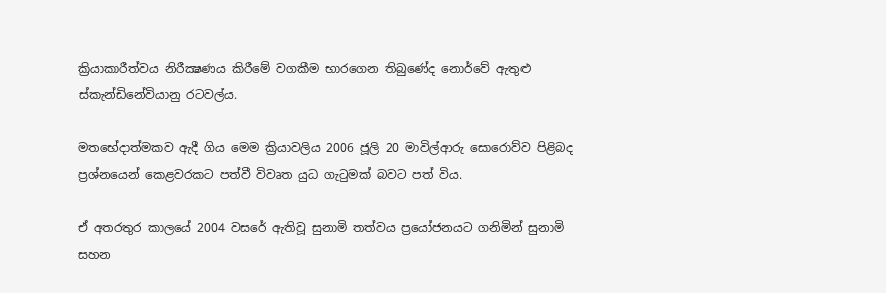ක්‍රියාකාරීත්වය නිරීක්‍ෂණය කිරීමේ වගකීම භාරගෙන තිබුණේද නොර්වේ ඇතුළු ස්කැන්ඩිනේවියානු රටවල්ය.

මතභේදාත්මකව ඇදී ගිය මෙම ක්‍රියාවලිය 2006 ජූලි 20 මාවිල්ආරු සොරොව්ව පිළිබද ප්‍රශ්නයෙන් කෙළවරකට පත්වී විවෘත යුධ ගැටුමක් බවට පත් විය.

ඒ අතරතුර කාලයේ 2004 වසරේ ඇතිවූ සුනාමි තත්වය ප්‍රයෝජනයට ගනිමින් සුනාමි සහන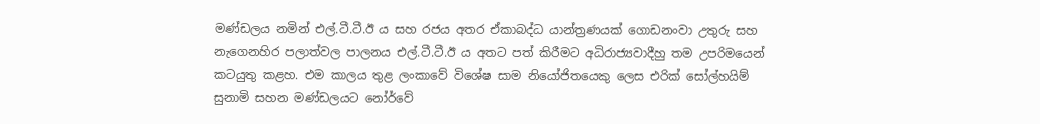මණ්ඩලය නමින් එල්.ටී.ටී.ඊ ය සහ රජය අතර ඒකාබද්ධ යාන්ත්‍රණයක් ගොඩනංවා උතුරු සහ නැගෙනහිර පලාත්වල පාලනය එල්.ටී.ටී.ඊ ය අතට පත් කිරීමට අධිරාජ්‍යවාදීහු තම උපරිමයෙන් කටයුතු කළහ. එම කාලය තුළ ලංකාවේ විශේෂ සාම නියෝජිතයෙකු ලෙස එරික් සෝල්හයිම් සුනාමි සහන මණ්ඩලයට නෝර්වේ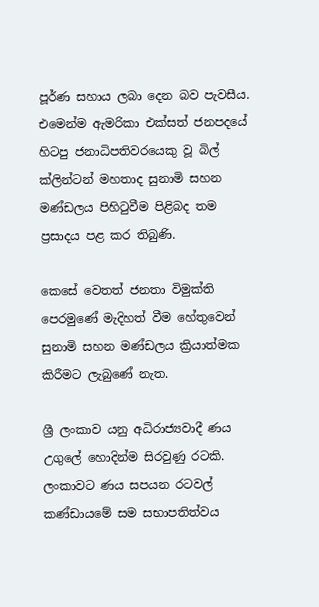පූර්ණ සහාය ලබා දෙන බව පැවසීය. එමෙන්ම ඇමරිකා එක්සත් ජනපදයේ හිටපු ජනාධිපතිවරයෙකු වූ බිල් ක්ලින්ටන් මහතාද සුනාමි සහන මණ්ඩලය පිහිටුවීම පිළිබද තම ප්‍රසාදය පළ කර තිබුණි.

කෙසේ වෙතත් ජනතා විමුක්ති පෙරමුණේ මැදිහත් වීම හේතුවෙන් සුනාමි සහන මණ්ඩලය ක්‍රියාත්මක කිරීමට ලැබුණේ නැත.

ශ්‍රී ලංකාව යනු අධිරාජ්‍යවාදී ණය උගුලේ හොදින්ම සිරවුණු රටකි. ලංකාවට ණය සපයන රටවල් කණ්ඩායමේ සම සභාපතිත්වය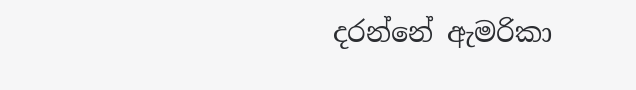දරන්නේ ඇමරිකා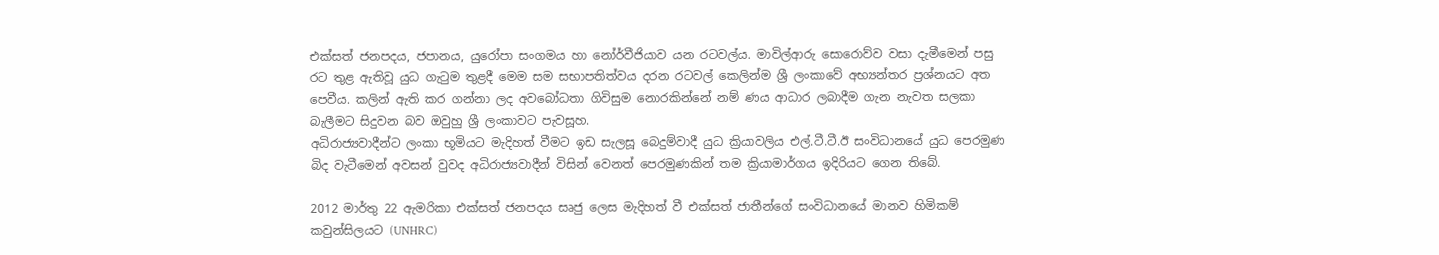එක්සත් ජනපදය, ජපානය, යුරෝපා සංගමය හා නෝර්වීජියාව යන රටවල්ය. මාවිල්ආරු සොරොව්ව වසා දැමීමෙන් පසු රට තුළ ඇතිවූ යුධ ගැටුම තුළදී මෙම සම සභාපතිත්වය දරන රටවල් කෙලින්ම ශ්‍රී ලංකාවේ අභ්‍යන්තර ප්‍රශ්නයට අත පෙවීය. කලින් ඇති කර ගන්නා ලද අවබෝධතා ගිවිසුම නොරකින්නේ නම් ණය ආධාර ලබාදීම ගැන නැවත සලකා බැලීමට සිදුවන බව ඔවුහු ශ්‍රී ලංකාවට පැවසූහ.
අධිරාජ්‍යවාදීන්ට ලංකා භූමියට මැදිහත් වීමට ඉඩ සැලසූ බෙදුම්වාදී යුධ ක්‍රියාවලිය එල්.ටී.ටී.ඊ සංවිධානයේ යුධ පෙරමුණ බිද වැටීමෙන් අවසන් වුවද අධිරාජ්‍යවාදීන් විසින් වෙනත් පෙරමුණකින් තම ක්‍රියාමාර්ගය ඉදිරියට ගෙන තිබේ.

2012 මාර්තු 22 ඇමරිකා එක්සත් ජනපදය සෘජු ලෙස මැදිහත් වී එක්සත් ජාතීන්ගේ සංවිධානයේ මානව හිමිකම් කවුන්සිලයට (UNHRC)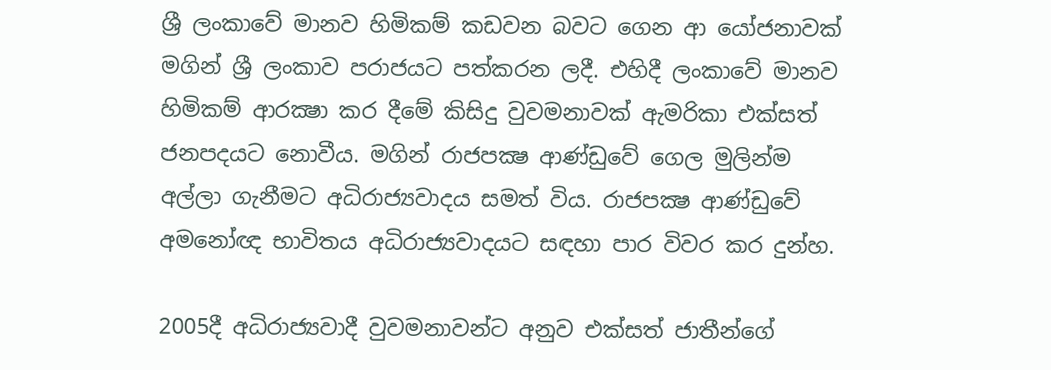ශ්‍රී ලංකාවේ මානව හිමිකම් කඩවන බවට ගෙන ආ යෝජනාවක් මගින් ශ්‍රී ලංකාව පරාජයට පත්කරන ලදී. එහිදී ලංකාවේ මානව හිමිකම් ආරක්‍ෂා කර දීමේ කිසිදු වුවමනාවක් ඇමරිකා එක්සත් ජනපදයට නොවීය. මගින් රාජපක්‍ෂ ආණ්ඩුවේ ගෙල මුලින්ම අල්ලා ගැනීමට අධිරාජ්‍යවාදය සමත් විය. රාජපක්‍ෂ ආණ්ඩුවේ අමනෝඥ භාවිතය අධිරාජ්‍යවාදයට සඳහා පාර විවර කර දුන්හ.

2005දී අධිරාජ්‍යවාදී වුවමනාවන්ට අනුව එක්සත් ජාතීන්ගේ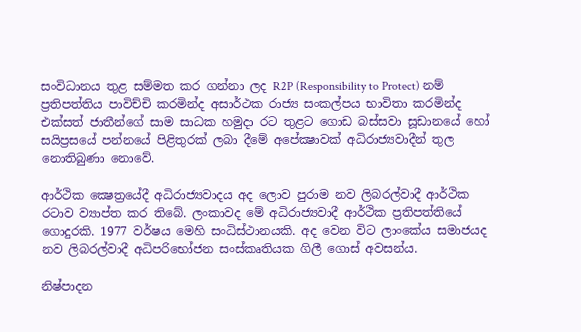සංවිධානය තුළ සම්මත කර ගන්නා ලද R2P (Responsibility to Protect) නම් ප්‍රතිපත්තිය පාවිච්චි කරමින්ද අසාර්ථක රාජ්‍ය සංකල්පය භාවිතා කරමින්ද එක්සත් ජාතීන්ගේ සාම සාධක හමුදා රට තුළට ගොඩ බස්සවා සූඩානයේ හෝ සයිප්‍රසයේ පන්නයේ පිළිතුරක් ලබා දීමේ අපේක්‍ෂාවක් අධිරාජ්‍යවාදීන් තුල නොතිබුණා නොවේ.

ආර්ථික ක්‍ෂෙත්‍රයේදී අධිරාජ්‍යවාදය අද ලොව පුරාම නව ලිබරල්වාදී ආර්ථික රටාව ව්‍යාප්ත කර තිබේ. ලංකාවද මේ අධිරාජ්‍යවාදී ආර්ථික ප්‍රතිපත්තියේ ගොදුරකි. 1977 වර්ෂය මෙහි සංධිස්ථානයකි. අද වෙන විට ලාංකේය සමාජයද නව ලිබරල්වාදී අධිපරිභෝජන සංස්කෘතියක ගිලී ගොස් අවසන්ය.

නිෂ්පාදන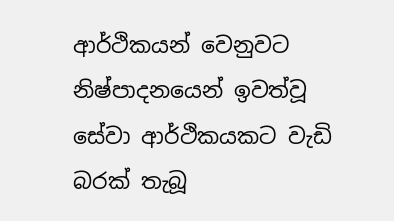ආර්ථිකයන් වෙනුවට නිෂ්පාදනයෙන් ඉවත්වූ සේවා ආර්ථිකයකට වැඩි බරක් තැබූ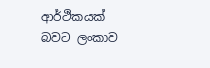ආර්ථිකයක් බවට ලංකාව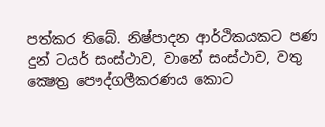පත්කර තිබේ. නිෂ්පාදන ආර්ථිකයකට පණ දුන් ටයර් සංස්ථාව, වානේ සංස්ථාව, වතු ක්‍ෂෙත්‍ර පෞද්ගලීකරණය කොට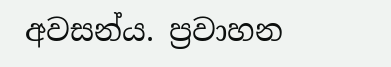අවසන්ය. ප්‍රවාහන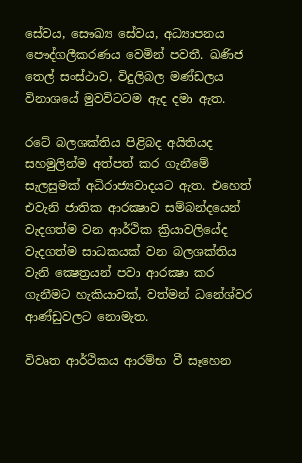සේවය, සෞඛ්‍ය සේවය, අධ්‍යාපනය පෞද්ගලීකරණය වෙමින් පවතී. ඛණිජ තෙල් සංස්ථාව, විදුලිබල මණ්ඩලය විනාශයේ මුවවිටටම ඇද දමා ඇත.

රටේ බලශක්තිය පිළිබද අයිතියද සහමුලින්ම අත්පත් කර ගැනීමේ සැලසුමක් අධිරාජ්‍යවාදයට ඇත. එහෙත් එවැනි ජාතික ආරක්‍ෂාව සම්බන්දයෙන් වැදගත්ම වන ආර්ථික ක්‍රියාවලියේද වැදගත්ම සාධකයක් වන බලශක්තිය වැනි ක්‍ෂෙත්‍රයන් පවා ආරක්‍ෂා කර ගැනීමට හැකියාවක්, වත්මන් ධනේශ්වර ආණ්ඩුවලට නොමැත.

විවෘත ආර්ථිකය ආරම්භ වී සෑහෙන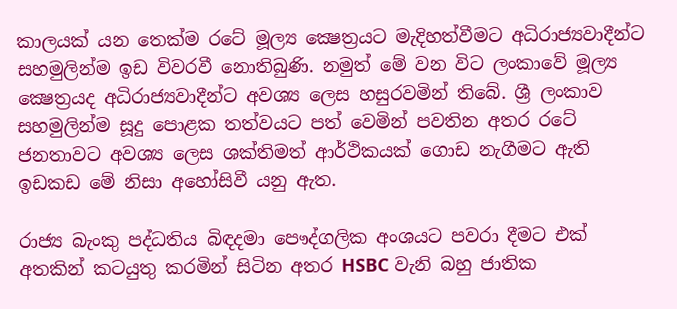කාලයක් යන තෙක්ම රටේ මූල්‍ය ක්‍ෂෙත්‍රයට මැදිහත්වීමට අධිරාජ්‍යවාදීන්ට සහමුලින්ම ඉඩ විවරවී නොතිබුණි. නමුත් මේ වන විට ලංකාවේ මූල්‍ය ක්‍ෂෙත්‍රයද අධිරාජ්‍යවාදීන්ට අවශ්‍ය ලෙස හසුරවමින් තිබේ. ශ්‍රී ලංකාව සහමුලින්ම සූදු පොළක තත්වයට පත් වෙමින් පවතින අතර රටේ ජනතාවට අවශ්‍ය ලෙස ශක්තිමත් ආර්ථිකයක් ගොඩ නැගීමට ඇති ඉඩකඩ මේ නිසා අහෝසිවී යනු ඇත.

රාජ්‍ය බැංකු පද්ධතිය බිඳදමා පෞද්ගලික අංශයට පවරා දීමට එක් අතකින් කටයුතු කරමින් සිටින අතර HSBC වැනි බහු ජාතික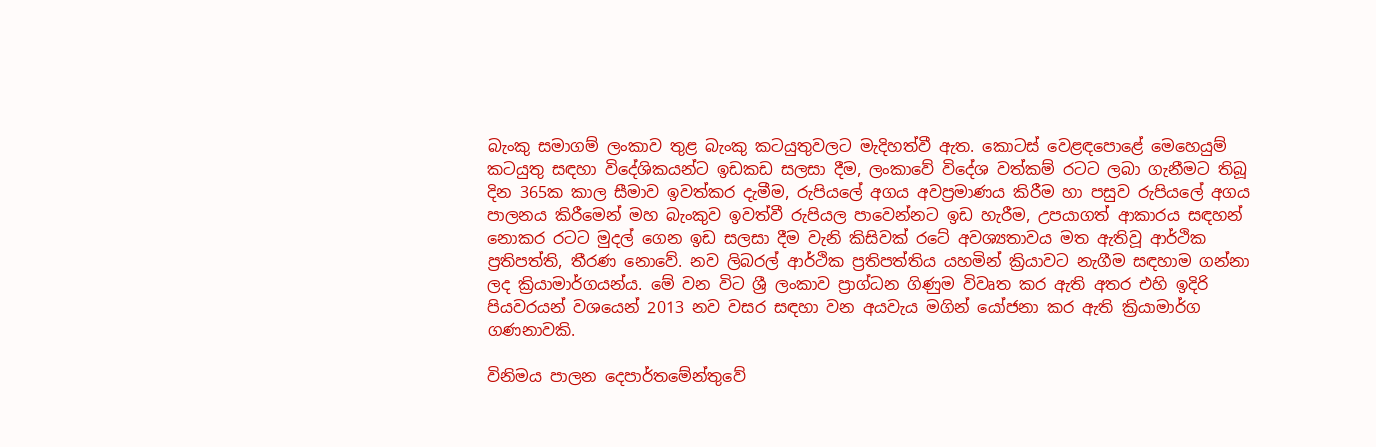බැංකු සමාගම් ලංකාව තුළ බැංකු කටයුතුවලට මැදිහත්වී ඇත. කොටස් වෙළඳපොළේ මෙහෙයුම් කටයුතු සඳහා විදේශිකයන්ට ඉඩකඩ සලසා දීම, ලංකාවේ විදේශ වත්කම් රටට ලබා ගැනීමට තිබූ දින 365ක කාල සීමාව ඉවත්කර දැමීම, රුපියලේ අගය අවප්‍රමාණය කිරීම හා පසුව රුපියලේ අගය පාලනය කිරීමෙන් මහ බැංකුව ඉවත්වී රුපියල පාවෙන්නට ඉඩ හැරීම, උපයාගත් ආකාරය සඳහන් නොකර රටට මුදල් ගෙන ඉඩ සලසා දීම වැනි කිසිවක් රටේ අවශ්‍යතාවය මත ඇතිවූ ආර්ථික ප්‍රතිපත්ති, තීරණ නොවේ. නව ලිබරල් ආර්ථික ප්‍රතිපත්තිය යහමින් ක්‍රියාවට නැගීම සඳහාම ගන්නා ලද ක්‍රියාමාර්ගයන්ය. මේ වන විට ශ්‍රී ලංකාව ප්‍රාග්ධන ගිණුම විවෘත කර ඇති අතර එහි ඉදිරි පියවරයන් වශයෙන් 2013 නව වසර සඳහා වන අයවැය මගින් යෝජනා කර ඇති ක්‍රියාමාර්ග ගණනාවකි.

විනිමය පාලන දෙපාර්තමේන්තුවේ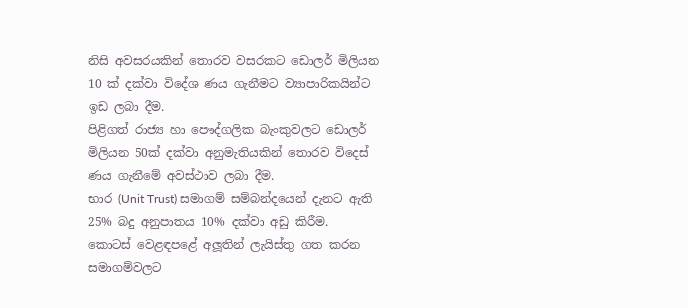නිසි අවසරයකින් තොරව වසරකට ඩොලර් මිලියන 10 ක් දක්වා විදේශ ණය ගැනීමට ව්‍යාපාරිකයින්ට ඉඩ ලබා දීම.
පිළිගත් රාජ්‍ය හා පෞද්ගලික බැංකුවලට ඩොලර් මිලියන 50ක් දක්වා අනුමැතියකින් තොරව විදෙස් ණය ගැනීමේ අවස්ථාව ලබා දීම.
භාර (Unit Trust) සමාගම් සම්බන්දයෙන් දැනට ඇති 25% බදු අනුපාතය 10% දක්වා අඩු කිරීම.
කොටස් වෙළඳපළේ අලූතින් ලැයිස්තු ගත කරන සමාගම්වලට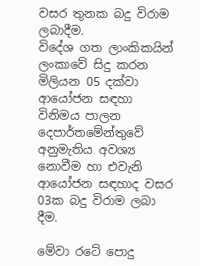වසර තුනක බදු විරාම ලබාදීම.
විදේශ ගත ලාංකිකයින් ලංකාවේ සිදු කරන මිලියන 05 දක්වා ආයෝජන සඳහා විනිමය පාලන දෙපාර්තමේන්තුවේ අනුමැතිය අවශ්‍ය නොවීම හා එවැනි ආයෝජන සඳහාද වසර 03ක බදු විරාම ලබා දීම.

මේවා රටේ පොදු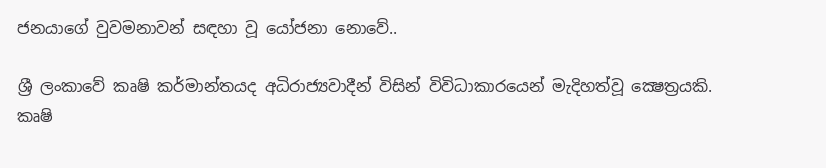ජනයාගේ වුවමනාවන් සඳහා වූ යෝජනා නොවේ..

ශ්‍රී ලංකාවේ කෘෂි කර්මාන්තයද අධිරාජ්‍යවාදීන් විසින් විවිධාකාරයෙන් මැදිහත්වූ ක්‍ෂෙත්‍රයකි. කෘෂි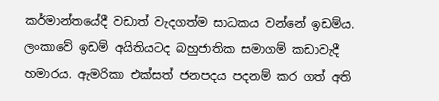කර්මාන්තයේදී වඩාත් වැදගත්ම සාධකය වන්නේ ඉඩම්ය. ලංකාවේ ඉඩම් අයිතියටද බහුජාතික සමාගම් කඩාවැදී හමාරය. ඇමරිකා එක්සත් ජනපදය පදනම් කර ගත් අති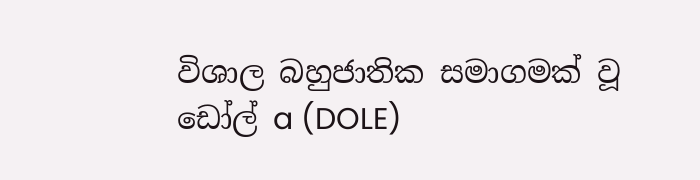විශාල බහුජාතික සමාගමක් වූ ඩෝල් a (DOLE)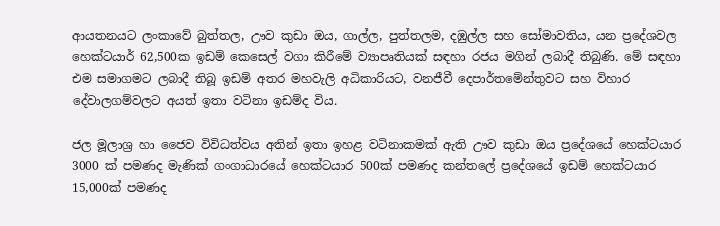ආයතනයට ලංකාවේ බුත්තල, ඌව කුඩා ඔය, ගාල්ල, පුත්තලම, දඹුල්ල සහ සෝමාවතිය, යන ප්‍රදේශවල හෙක්ටයාර් 62,500ක ඉඩම් කෙසෙල් වගා කිරීමේ ව්‍යාපෘතියක් සඳහා රජය මගින් ලබාදී තිබුණි. මේ සඳහා එම සමාගමට ලබාදී තිබූ ඉඩම් අතර මහවැලි අධිකාරියට, වනජීවී දෙපාර්තමේන්තුවට සහ විහාර දේවාලගම්වලට අයත් ඉතා වටිනා ඉඩම්ද විය.

ජල මූලාශ්‍ර හා ජෛව විවිධත්වය අතින් ඉතා ඉහළ වටිනාකමක් ඇති ඌව කුඩා ඔය ප්‍රදේශයේ හෙක්ටයාර 3000 ක් පමණද මැණික් ගංගාධාරයේ හෙක්ටයාර 500ක් පමණද කන්තලේ ප්‍රදේශයේ ඉඩම් හෙක්ටයාර 15,000ක් පමණද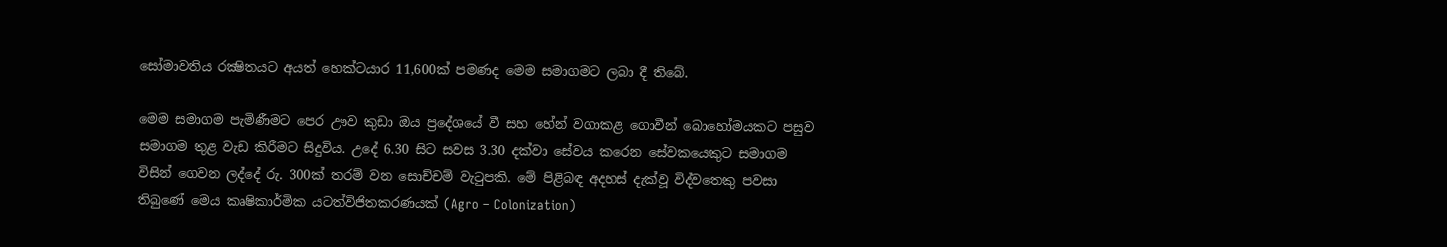සෝමාවතිය රක්‍ෂිතයට අයත් හෙක්ටයාර 11,600ක් පමණද මෙම සමාගමට ලබා දී තිබේ.

මෙම සමාගම පැමිණීමට පෙර ඌව කුඩා ඔය ප්‍රදේශයේ වී සහ හේන් වගාකළ ගොවීන් බොහෝමයකට පසුව සමාගම තුළ වැඩ කිරීමට සිදුවිය. උදේ 6.30 සිට සවස 3.30 දක්වා සේවය කරෙන සේවකයෙකුට සමාගම විසින් ගෙවන ලද්දේ රු. 300ක් තරම් වන සොච්චම් වැටුපකි. මේ පිළිබඳ අදහස් දැක්වූ විද්වතෙකු පවසා තිබුණේ මෙය කෘෂිකාර්මික යටත්විජිතකරණයක් (Agro – Colonization)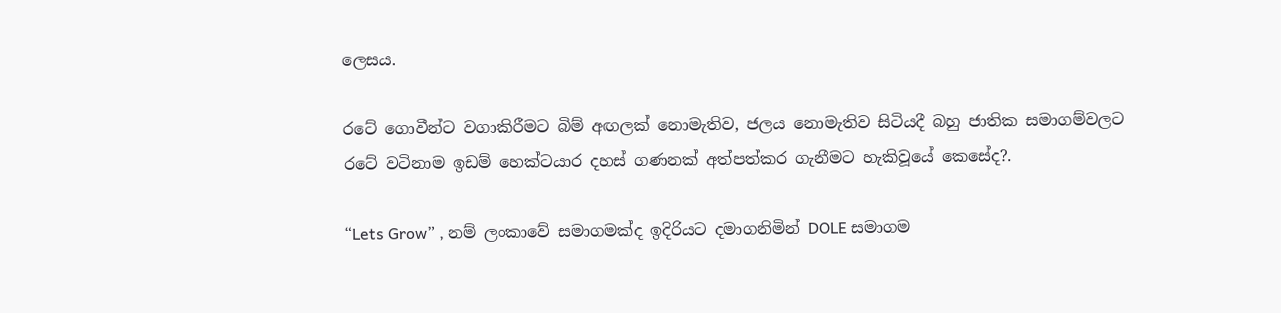ලෙසය.

රටේ ගොවීන්ට වගාකිරීමට බිම් අඟලක් නොමැතිව, ජලය නොමැතිව සිටියදී බහු ජාතික සමාගම්වලට
රටේ වටිනාම ඉඩම් හෙක්ටයාර දහස් ගණනක් අත්පත්කර ගැනීමට හැකිවූයේ කෙසේද?.

“Lets Grow” , නම් ලංකාවේ සමාගමක්ද ඉදිරියට දමාගනිමින් DOLE සමාගම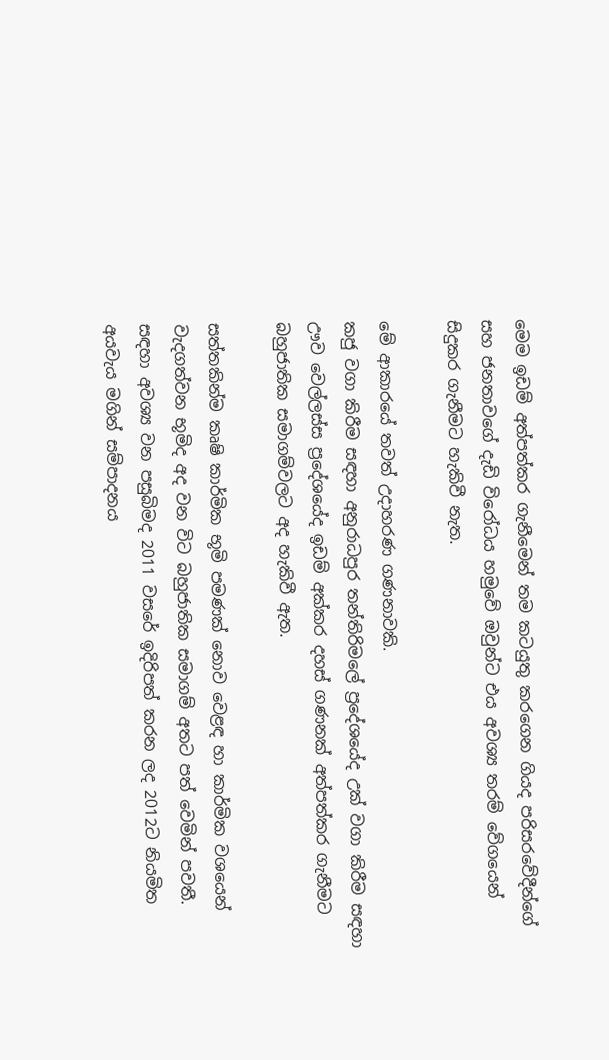මෙම ඉඩම් අත්පත්කර ගැනීමෙන් තම කටයුතු කරගෙන ගියද පරිසරවේදීන්ගේ සහ ජනතාවගේ දැඩි විරෝධය හමුවේ ඔවුන්ට එය අවශ්‍ය තරම් වේගයෙන් සිදුකර ගැනීමට හැකිවී නැත.

මේ ආකාරයේ තවත් උදාහරණ ගණනාවකි.
කජු වගා කිරීම සඳහා අනුරාධපුර තන්තිරිමලේ ප්‍රදේශයේද උක් වගා කිරීම සඳහා ඌව වෙල්ලස්ස ප්‍රදේශයේද ඉඩම් අක්කර දහස් ගණනක් අත්පත්කර ගැනීමට බහුජාතික සමාගම්වලට අද හැකිවී ඇත.

සත්තකින්ම කෘෂි කාර්මික භූමි පමණක් නොව වෙළඳ හා කාර්මික වශයෙන් වැදගත්වන භූමිද අද වන විට බහුජාතික සමාගම් අතට පත් වෙමින් පවතී. සඳහා අවශ්‍ය වන පසුබිමද 2011 වසරේ ඉදිරිපත් කරන ලද 2012ට නියමිත අයවැය මගින් සම්පාදනය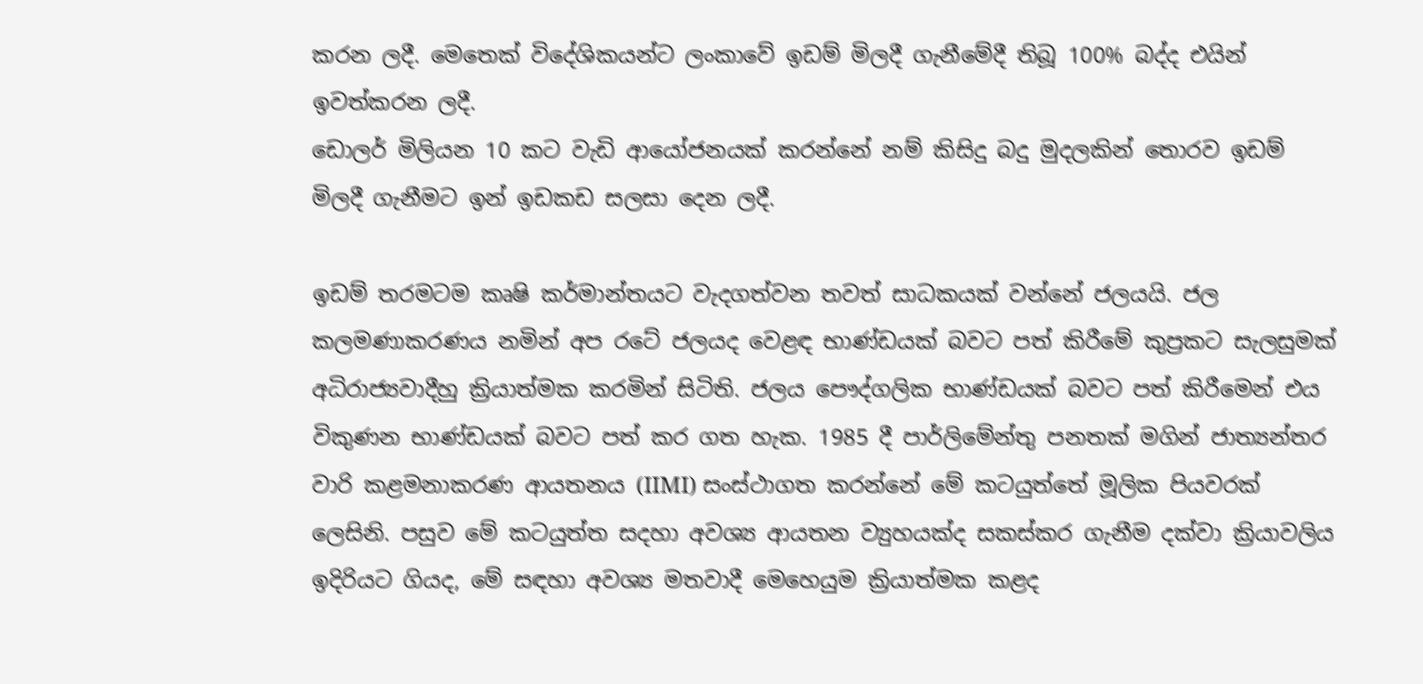කරන ලදී. මෙතෙක් විදේශිකයන්ට ලංකාවේ ඉඩම් මිලදී ගැනීමේදී තිබූ 100% බද්ද එයින් ඉවත්කරන ලදී.
ඩොලර් මිලියන 10 කට වැඩි ආයෝජනයක් කරන්නේ නම් කිසිදු බදු මුදලකින් තොරව ඉඩම් මිලදී ගැනීමට ඉන් ඉඩකඩ සලසා දෙන ලදී.

ඉඩම් තරමටම කෘෂි කර්මාන්තයට වැදගත්වන තවත් සාධකයක් වන්නේ ජලයයි. ජල කලමණාකරණය නමින් අප රටේ ජලයද වෙළඳ භාණ්ඩයක් බවට පත් කිරීමේ කුප්‍රකට සැලසුමක් අධිරාජ්‍යවාදීහු ක්‍රියාත්මක කරමින් සිටිති. ජලය පෞද්ගලික භාණ්ඩයක් බවට පත් කිරීමෙන් එය විකුණන භාණ්ඩයක් බවට පත් කර ගත හැක. 1985 දී පාර්ලිමේන්තු පනතක් මගින් ජාත්‍යන්තර වාරි කළමනාකරණ ආයතනය (IIMI) සංස්ථාගත කරන්නේ මේ කටයුත්තේ මූලික පියවරක් ලෙසිනි. පසුව මේ කටයුත්ත සදහා අවශ්‍ය ආයතන ව්‍යුහයක්ද සකස්කර ගැනීම දක්වා ක්‍රියාවලිය ඉදිරියට ගියද, මේ සඳහා අවශ්‍ය මතවාදී මෙහෙයුම ක්‍රියාත්මක කළද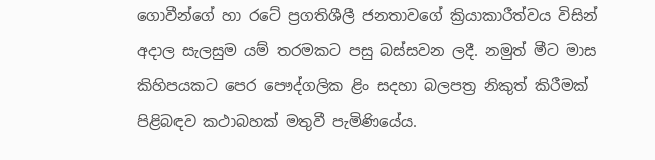ගොවීන්ගේ හා රටේ ප්‍රගතිශීලී ජනතාවගේ ක්‍රියාකාරීත්වය විසින් අදාල සැලසුම යම් තරමකට පසු බස්සවන ලදී. නමුත් මීට මාස කිහිපයකට පෙර පෞද්ගලික ළිං සදහා බලපත්‍ර නිකුත් කිරීමක් පිළිබඳව කථාබහක් මතුවී පැමිණියේය.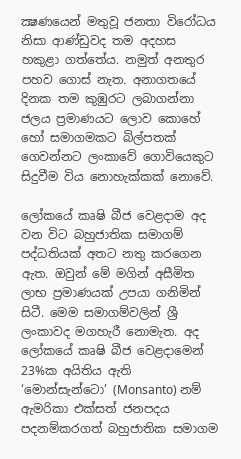ක්‍ෂණයෙන් මතුවූ ජනතා විරෝධය නිසා ආණ්ඩුවද තම අදහස හකුළා ගත්තේය. නමුත් අනතුර පහව ගොස් නැත. අනාගතයේ දිනක තම කුඹුරට ලබාගන්නා ජලය ප්‍රමාණයට ලොව කොහේ හෝ සමාගමකට බිල්පතක් ගෙවන්නට ලංකාවේ ගොවියෙකුට සිදුවීම විය නොහැක්කක් නොවේ.

ලෝකයේ කෘෂි බීජ වෙළදාම අද වන විට බහුජාතික සමාගම් පද්ධතියක් අතට නතු කරගෙන ඇත. ඔවුන් මේ මගින් අසීමිත ලාභ ප්‍රමාණයක් උපයා ගනිමින් සිටී. මෙම සමාගම්වලින් ශ්‍රී ලංකාවද මගහැරී නොමැත. අද ලෝකයේ කෘෂි බීජ වෙළදාමෙන් 23%ක අයිතිය ඇති ‘මොන්සැන්ටො’ (Monsanto) නම් ඇමරිකා එක්සත් ජනපදය පදනම්කරගත් බහුජාතික සමාගම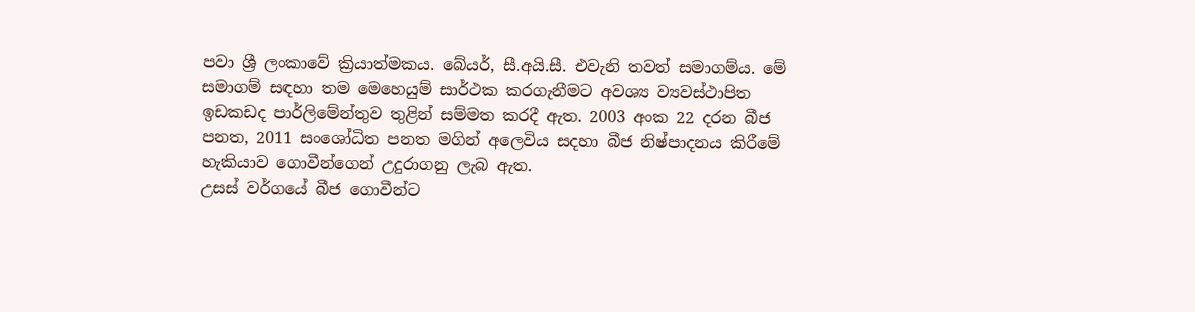පවා ශ්‍රී ලංකාවේ ක්‍රියාත්මකය. බේයර්, සී.අයි.සී. එවැනි තවත් සමාගම්ය. මේ සමාගම් සඳහා තම මෙහෙයුම් සාර්ථක කරගැනීමට අවශ්‍ය ව්‍යවස්ථාපිත ඉඩකඩද පාර්ලිමේන්තුව තුළින් සම්මත කරදී ඇත. 2003 අංක 22 දරන බීජ පනත, 2011 සංශෝධිත පනත මගින් අලෙවිය සදහා බීජ නිෂ්පාදනය කිරීමේ හැකියාව ගොවීන්ගෙන් උදුරාගනු ලැබ ඇත.
උසස් වර්ගයේ බීජ ගොවීන්ට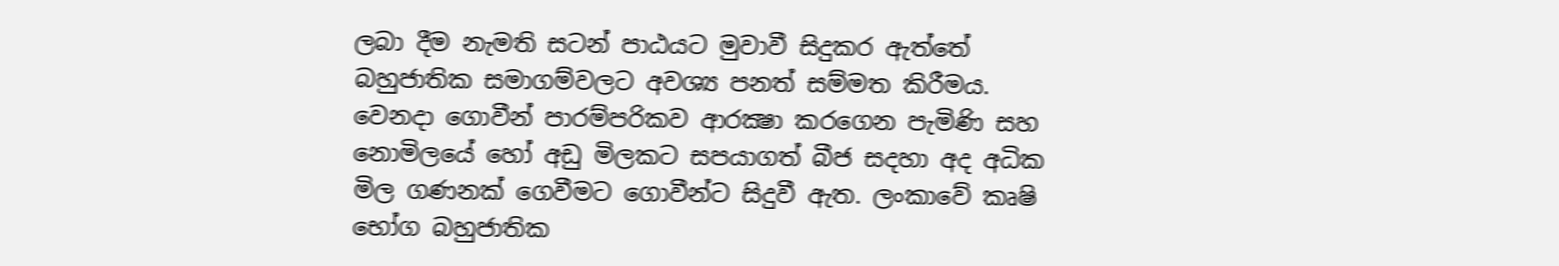ලබා දීම නැමති සටන් පාඨයට මුවාවී සිදුකර ඇත්තේ බහුජාතික සමාගම්වලට අවශ්‍ය පනත් සම්මත කිරීමය.
වෙනදා ගොවීන් පාරම්පරිකව ආරක්‍ෂා කරගෙන පැමිණි සහ නොමිලයේ හෝ අඩු මිලකට සපයාගත් බීජ සදහා අද අධික මිල ගණනක් ගෙවීමට ගොවීන්ට සිදුවී ඇත. ලංකාවේ කෘෂි භෝග බහුජාතික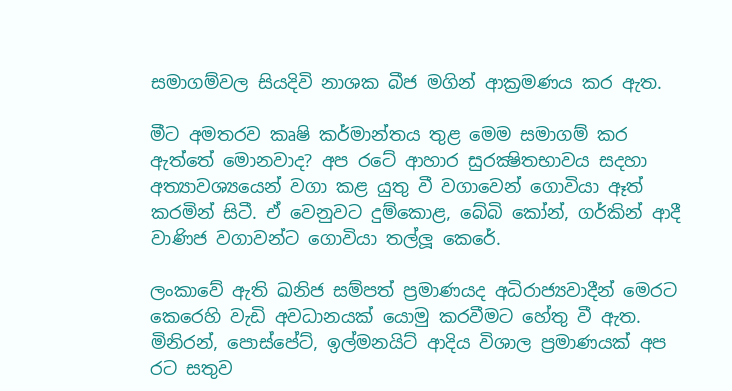සමාගම්වල සියදිවි නාශක බීජ මගින් ආක්‍රමණය කර ඇත.

මීට අමතරව කෘෂි කර්මාන්තය තුළ මෙම සමාගම් කර ඇත්තේ මොනවාද? අප රටේ ආහාර සුරක්‍ෂිතභාවය සදහා අත්‍යාවශ්‍යයෙන් වගා කළ යුතු වී වගාවෙන් ගොවියා ඈත් කරමින් සිටී. ඒ වෙනුවට දුම්කොළ, බේබි කෝන්, ගර්කින් ආදී වාණිජ වගාවන්ට ගොවියා තල්ලූ කෙරේ.

ලංකාවේ ඇති ඛනිජ සම්පත් ප්‍රමාණයද අධිරාජ්‍යවාදීන් මෙරට කෙරෙහි වැඩි අවධානයක් යොමු කරවීමට හේතු වී ඇත. මිනිරන්, පොස්පේට්, ඉල්මනයිට් ආදිය විශාල ප්‍රමාණයක් අප රට සතුව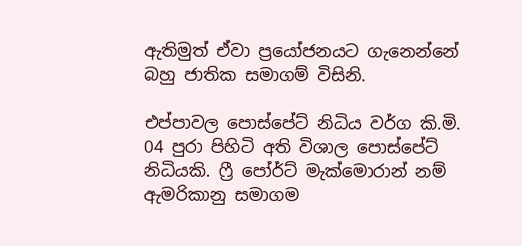ඇතිමුත් ඒවා ප්‍රයෝජනයට ගැනෙන්නේ බහු ජාතික සමාගම් විසිනි.

එප්පාවල පොස්පේට් නිධිය වර්ග කි.මි. 04 පුරා පිහිටි අති විශාල පොස්පේට් නිධියකි. ෆ්‍රී පෝර්ට් මැක්මොරාන් නම් ඇමරිකානු සමාගම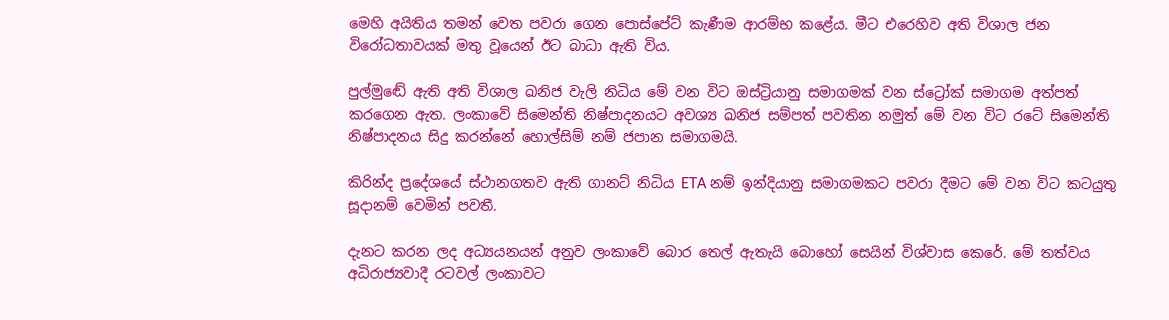මෙහි අයිතිය තමන් වෙත පවරා ගෙන පොස්පේට් කැණීම ආරම්භ කළේය. මීට එරෙහිව අති විශාල ජන විරෝධතාවයක් මතු වූයෙන් ඊට බාධා ඇති විය.

පුල්මුඬේ ඇති අති විශාල ඛනිජ වැලි නිධිය මේ වන විට ඔස්ට්‍රියානු සමාගමක් වන ස්ට්‍රෝක් සමාගම අත්පත් කරගෙන ඇත. ලංකාවේ සිමෙන්ති නිෂ්පාදනයට අවශ්‍ය ඛනිජ සම්පත් පවතින නමුත් මේ වන විට රටේ සිමෙන්ති නිෂ්පාදනය සිදු කරන්නේ හොල්සිම් නම් ජපාන සමාගමයි.

කිරින්ද ප්‍රදේශයේ ස්ථානගතව ඇති ගානට් නිධිය ETA නම් ඉන්දියානු සමාගමකට පවරා දීමට මේ වන විට කටයුතු සූදානම් වෙමින් පවතී.

දැනට කරන ලද අධ්‍යයනයන් අනුව ලංකාවේ බොර තෙල් ඇතැයි බොහෝ සෙයින් විශ්වාස කෙරේ. මේ තත්වය අධිරාජ්‍යවාදී රටවල් ලංකාවට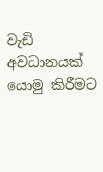වැඩි අවධානයක් යොමු කිරීමට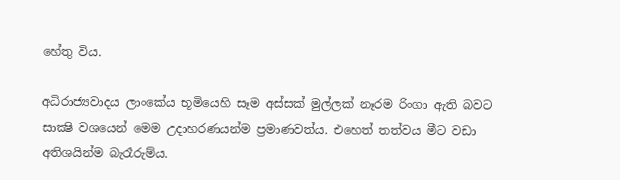හේතු විය.

අධිරාජ්‍යවාදය ලාංකේය භූමියෙහි සෑම අස්සක් මුල්ලක් නෑරම රිංගා ඇති බවට සාක්‍ෂි වශයෙන් මෙම උදාහරණයන්ම ප්‍රමාණවත්ය. එහෙත් තත්වය මීට වඩා අතිශයින්ම බැරෑරුම්ය.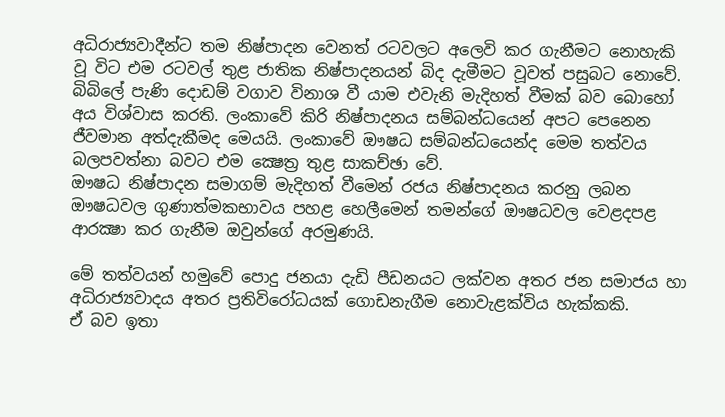අධිරාජ්‍යවාදීන්ට තම නිෂ්පාදන වෙනත් රටවලට අලෙවි කර ගැනීමට නොහැකි වූ විට එම රටවල් තුළ ජාතික නිෂ්පාදනයන් බිද දැමීමට වූවත් පසුබට නොවේ. බිබිලේ පැණි දොඩම් වගාව විනාශ වී යාම එවැනි මැදිහත් වීමක් බව බොහෝ අය විශ්වාස කරති. ලංකාවේ කිරි නිෂ්පාදනය සම්බන්ධයෙන් අපට පෙනෙන ජීවමාන අත්දැකීමද මෙයයි. ලංකාවේ ඖෂධ සම්බන්ධයෙන්ද මෙම තත්වය බලපවත්නා බවට එම ක්‍ෂෙත්‍ර තුළ සාකච්ඡා වේ.
ඖෂධ නිෂ්පාදන සමාගම් මැදිහත් වීමෙන් රජය නිෂ්පාදනය කරනු ලබන ඖෂධවල ගුණාත්මකභාවය පහළ හෙලීමෙන් තමන්ගේ ඖෂධවල වෙළදපළ ආරක්‍ෂා කර ගැනීම ඔවුන්ගේ අරමුණයි.

මේ තත්වයන් හමුවේ පොදු ජනයා දැඩි පීඩනයට ලක්වන අතර ජන සමාජය හා අධිරාජ්‍යවාදය අතර ප්‍රතිවිරෝධයක් ගොඩනැගීම නොවැළක්විය හැක්කකි.
ඒ බව ඉතා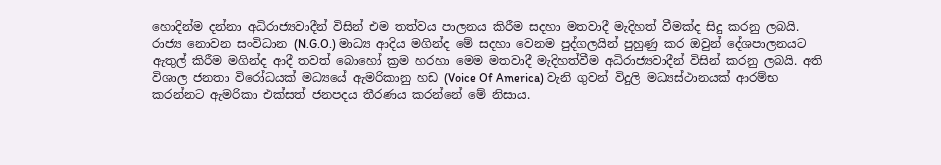හොදින්ම දන්නා අධිරාජ්‍යවාදීන් විසින් එම තත්වය පාලනය කිරීම සදහා මතවාදී මැදිහත් වීමක්ද සිදු කරනු ලබයි.
රාජ්‍ය නොවන සංවිධාන (N.G.O.) මාධ්‍ය ආදිය මගින්ද මේ සදහා වෙනම පුද්ගලයින් පුහුණු කර ඔවුන් දේශපාලනයට ඇතුල් කිරීම මගින්ද ආදී තවත් බොහෝ ක්‍රම හරහා මෙම මතවාදී මැදිහත්වීම අධිරාජ්‍යවාදීන් විසින් කරනු ලබයි. අති විශාල ජනතා විරෝධයක් මධ්‍යයේ ඇමරිකානු හඩ (Voice Of America) වැනි ගුවන් විදුලි මධ්‍යස්ථානයක් ආරම්භ කරන්නට ඇමරිකා එක්සත් ජනපදය තීරණය කරන්නේ මේ නිසාය.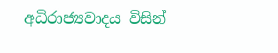අධිරාජ්‍යවාදය විසින්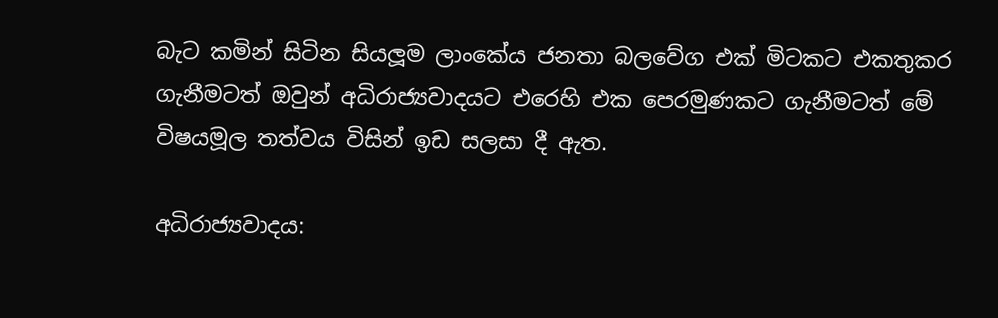බැට කමින් සිටින සියලූම ලාංකේය ජනතා බලවේග එක් මිටකට එකතුකර ගැනීමටත් ඔවුන් අධිරාජ්‍යවාදයට එරෙහි එක පෙරමුණකට ගැනීමටත් මේ විෂයමූල තත්වය විසින් ඉඩ සලසා දී ඇත.

අධිරාජ්‍යවාදය: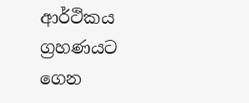ආර්ථිකය ග්‍රහණයට ගෙන